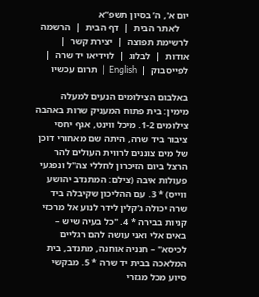יום א', ה’ בסיון תשפ”א
    לאתר הבית  |  דף הבית  |  הרשמה לרשימת תפוצה  |  יצירת קשר  |  אודות  |  לבלוג  |  לוידיאו יד שרה  |  לפייסבוק  |  English  |  תרום עכשיו

באלבום הצילומים הנעים למעלה מימין: בית פתוח המעניק שרות באהבה
צילומים 1-2. מיכל ווינט, אגף יחסי ציבור ביד שרה, היתה שם מאחורי דוכן של מים צוננים לרווית העולים להר הרצל ביום הזיכרון לחללי צה"ל ונפגעי פעולות איבה (צילם: המתנדב יהושע ווייס) * 3. עם ההליכון שקיבלה ביד שרה יכולה ג'קלין לידר לנוע אל מרכזי קניות בבירה * 4. "כל בעיה שיש – באים אלי ואני עושה להם רגליים לכיסא" – חנניה אוחנה, מתנדב, בית המלאכה בבית יד שרה * 5. מבקשי סיוע מכל מגזרי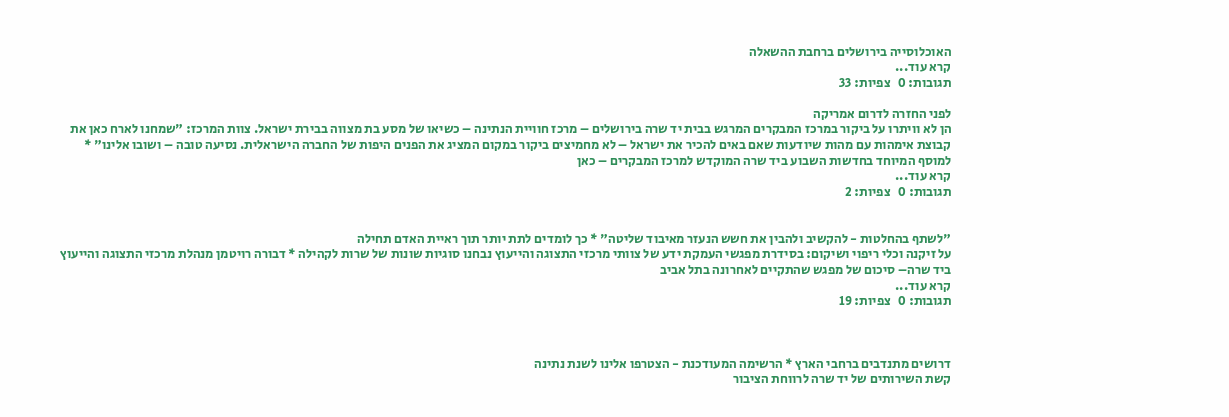האוכלוסייה בירושלים ברחבת ההשאלה
קרא עוד...
תגובות: 0   צפיות: 33

לפני החזרה לדרום אמריקה
הן לא וויתרו על ביקור במרכז המבקרים המרגש בבית יד שרה בירושלים – מרכז חוויית הנתינה – כשיאו של מסע בת מצווה בבירת ישראל. צוות המרכז: "שמחנו לארח כאן את קבוצת אימהות עם מהות שיודעות שאם באים להכיר את ישראל – לא מחמיצים ביקור במקום המציג את הפנים היפות של החברה הישראלית. נסיעה טובה – ושובו אלינו" * למוסף המיוחד בחדשות השבוע ביד שרה המוקדש למרכז המבקרים – כאן
קרא עוד...
תגובות: 0   צפיות: 2


"לשתף בהחלטות - להקשיב ולהבין את חשש הנעזר מאיבוד שליטה" * כך לומדים לתת יותר תוך ראיית האדם תחילה
על זיקנה וכלי ריפוי ושיקום: בסידרת מפגשי העמקת ידע של צוותי מרכזי התצוגה והייעוץ נבחנו סוגיות שונות של שרות לקהילה * דבורה רויטמן מנהלת מרכזי התצוגה והייעוץ ביד שרה– סיכום של מפגש שהתקיים לאחרונה בתל אביב
קרא עוד...
תגובות: 0   צפיות: 19



דרושים מתנדבים ברחבי הארץ * הרשימה המעודכנת - הצטרפו אלינו לשנת נתינה
קשת השירותים של יד שרה לרווחת הציבור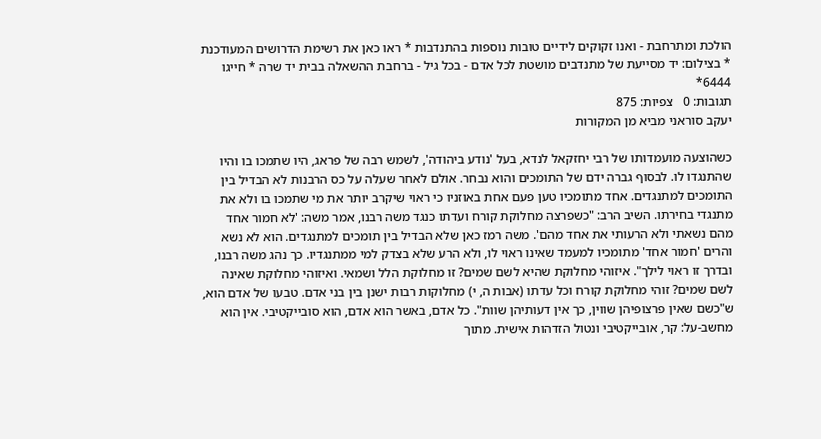הולכת ומתרחבת - ואנו זקוקים לידיים טובות נוספות בהתנדבות * ראו כאן את רשימת הדרושים המעודכנת * בצילום: יד מסייעת של מתנדבים מושטת לכל אדם - בכל גיל - ברחבת ההשאלה בבית יד שרה * חייגו 6444*
תגובות: 0   צפיות: 875
יעקב סוראני מביא מן המקורות

כשהוצעה מועמדותו של רבי יחזקאל לנדא, בעל 'נודע ביהודה', לשמש רבה של פראג, היו שתמכו בו והיו שהתנגדו לו. לבסוף גברה ידם של התומכים והוא נבחר. אולם לאחר שעלה על כס הרבנות לא הבדיל בין התומכים למתנגדים. אחד מתומכיו טען פעם אחת באוזניו כי ראוי שיקרב יותר את מי שתמכו בו ולא את מתנגדי בחירתו. השיב הרב: "כשפרצה מחלוקת קורח ועדתו כנגד משה רבנו, אמר משה: 'לא חמור אחד מהם נשאתי ולא הרעותי את אחד מהם'. משה רמז כאן שלא הבדיל בין תומכים למתנגדים. הוא לא נשא והרים 'חמור אחד' מתומכיו למעמד שאינו ראוי לו, ולא הרע שלא בצדק למי ממתנגדיו. כך נהג משה רבנו, ובדרך זו ראוי לילך". איזוהי מחלוקת שהיא לשם שמים? זו מחלוקת הלל ושמאי. ואיזוהי מחלוקת שאינה לשם שמים? זוהי מחלוקת קורח וכל עדתו (אבות ה, י) מחלוקות רבות ישנן בין בני אדם. טבעו של אדם הוא, ש"כשם שאין פרצופיהן שווין, כך אין דעותיהן שוות". כל אדם, באשר הוא אדם, הוא סובייקטיבי. אין הוא מחשב-על: קר, אובייקטיבי ונטול הזדהות אישית. מתוך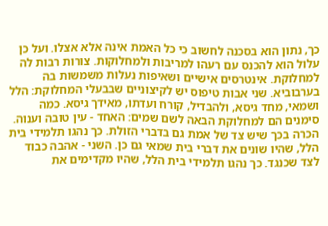כך, נתון הוא בסכנה לחשוב כי כל האמת אינה אלא אצלו. ועל כן עלול הוא להכנס עם רעהו למריבות ולמחלוקות. צורות רבות לה למחלוקת. אינטרסים אישיים ושאיפות נעלות משמשות בה בערבוביא. שני אבות טיפוס יש לקיצוניים שבבעלי המחלוקת: הלל ושמאי, מחד גיסא, ולהבדיל, קורח ועדתו, מאידך גיסא. כמה סימנים הם למחלוקת הבאה לשם שמים: האחד - עין טובה וענוה. הכרה בכך שיש צד של אמת גם בדברי הזולת. כך נהגו תלמידי בית הלל, שהיו שונים את דברי בית שמאי גם כן. השני - אהבה כבוד לצד שכנגד. כך נהגו תלמידי בית הלל, שהיו מקדימים את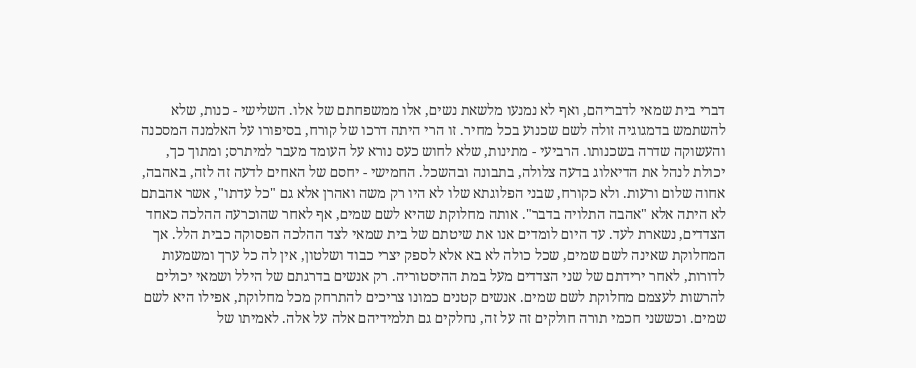דברי בית שמאי לדבריהם, ואף לא נמנעו מלשאת נשים, אלו ממשפחתם של אלו. השלישי - כנות, שלא להשתמש בדמגוגיה זולה לשם שכנוע בכל מחיר. זו הרי היתה דרכו של קורח, בסיפורו על האלמנה המסכנה והעשוקה שדרה בשכנותו. הרביעי - מתינות, שלא לחוש כעס נורא על העומד מעבר למיתרס; ומתוך כך, יכולת לנהל את הדיאלוג בדעה צלולה, בתבונה ובהשכל. החמישי - יחסם של האחים לדעה זה לזה, באהבה, אחוה שלום ורעות. ולא כקורח, שבני הפלוגתא שלו לא היו רק משה ואהרן אלא גם "כל עדתו", אשר אהבתם לא היתה אלא "אהבה התלויה בדבר". אותה מחלוקת שהיא לשם שמים, אף לאחר שהוכרעה ההלכה כאחד הצדדים, נשארת לעד. עד היום לומדים אנו את שיטתם של בית שמאי לצד ההלכה הפסוקה כבית הלל. אך המחלוקת שאינה לשם שמים, שכל כולה לא בא אלא לספק יצרי כבוד ושלטון, אין לה כל ערך ומשמעות לדורות, לאחר ירידתם של שני הצדדים מעל במת ההיסטוריה. רק אנשים בדרגתם של הילל ושמאי יכולים להרשות לעצמם מחלוקת לשם שמים. אנשים קטנים כמונו צריכים להתרחק מכל מחלוקת, אפילו היא לשם שמים. וכששני חכמי תורה חולקים זה על זה, נחלקים גם תלמידיהם אלה על אלה. לאמיתו של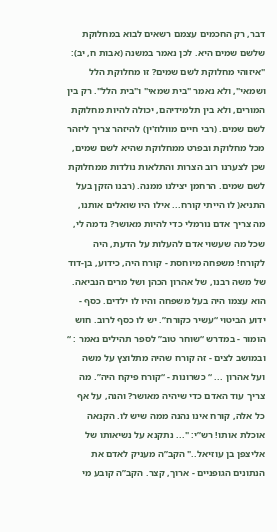דבר, רק החכמים עצמם רשאים לבוא במחלוקת שלשם שמים היא. לכן נאמר במשנה (אבות ח, יב): "איזוהי מחלוקת לשם שמים? זו מחלוקת הלל ושמאי", ולא נאמר "בית שמאי" ו"בית הלל". רק בין המורים, ולא בין תלמידיהם, יכולה להיות מחלוקת לשם שמים. (רבי חיים מוולוז'ין) להיזהר צריך ליזהר מכל מחלוקת ובפרט ממחלוקת שהיא לשם שמים, שכן לצערנו רוב הצרות והתלאות נולדות ממחלוקת לשם שמים. הרחמן יצילנו ממנה. (רבנו הזקן בעל התניא( לו הייתי קורח... אילו היו שואלים אותנו, מה צריך אדם נורמלי כדי להיות מאושר? נדמה לי, שכל מה שעשוי אדם להעלות על הדעת, היה לקורח! משפחה מיוחסת - קורח היה, כידוע, בן-דוד של משה רבנו, של אהרון הכהן ושל מרים הנביאה. הוא עצמו היה בעל משפחה והיו לו ילדים. כסף - ידוע הביטוי “עשיר כקורח”. יש לו כסף לרוב. חוש הומור - במדרש “שוחר טוב” לספר תהילים נאמר : “ ובמושב לצים - זה קורח שהיה מתלוצץ על משה ועל אהרון ... “ כשרונות - “קורח פיקח היה”. מה צריך עוד האדם כדי שיהיה מאושר? והנה, על אף כל אלה, קורח אינו נהנה ממה שיש לו. הקנאה אוכלת אותו! רש”י: "... נתקנא על נשיאותו של אליצפן בן עוזיאל.." הקב”ה מעניק לאדם את הנתונים הגופניים - ארוך, קצר. הקב”ה קובע מי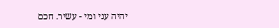יהיה עני ומי - עשיר. חכם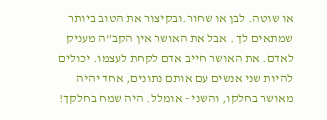או שוטה. לבן או שחור.ובקיצור את הטוב ביותר שמתאים לך . אבל את האושר אין הקב”ה מעניק לאדם. את האושר חייב אדם לקחת לעצמו. יכולים להיות שני אנשים עם אותם נתונים, אחד יהיה מאושר בחלקו, והשני - אומלל. היה שמח בחלקך!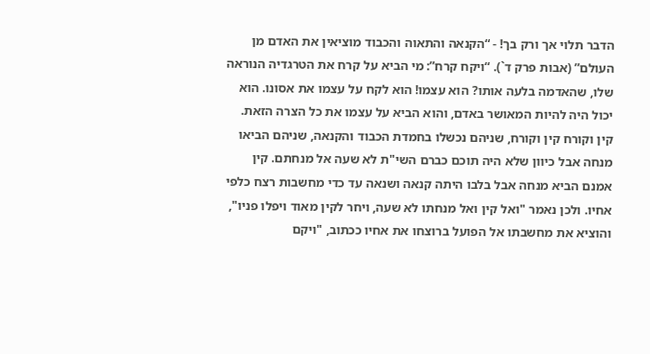הדבר תלוי אך ורק בך! - “הקנאה והתאוה והכבוד מוציאין את האדם מן העולם” (אבות פרק ד`). “ויקח קרח”: מי הביא על קרח את הטרגדיה הנוראה שלו, שהאדמה בלעה אותו? הוא עצמו! הוא לקח על עצמו את אסונו. הוא יכול היה להיות המאושר באדם, והוא הביא על עצמו את כל הצרה הזאת. קין וקורח קין וקורח, שניהם נכשלו בחמדת הכבוד והקנאה, שניהם הביאו מנחה אבל כיוון שלא היה תוכם כברם השי"ת לא שעה אל מנחתם. קין אמנם הביא מנחה אבל בלבו היתה קנאה ושנאה עד כדי מחשבות רצח כלפי אחיו. ולכן נאמר "ואל קין ואל מנחתו לא שעה, ויחר לקין מאוד ויפלו פניו", והוציא את מחשבתו אל הפועל ברוצחו את אחיו ככתוב, "ויקם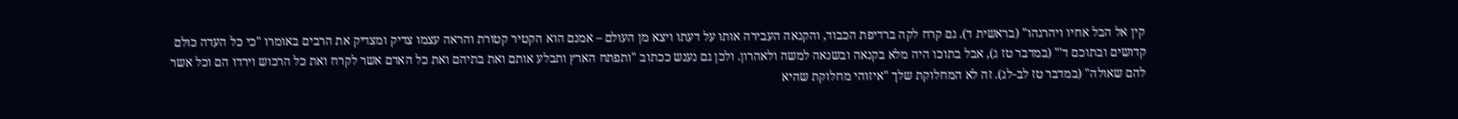קין אל הבל אחיו ויהרגהו" (בראשית ד). גם קרח לקה ברדיפת הכבוד, והקנאה העבירה אותו על דעתו ויצא מן העולם – אמנם הוא הקטיר קטורת והראה עצמו צדיק ומצדיק את הרבים באומרו "כי כל העדה כולם קדושים ובתוכם ד'" (במדבר טז ג), אבל בתוכו היה מלא בקנאה ובשנאה למשה ולאהרון. ולכן גם נענש ככתוב "ותפתח הארץ ותבלע אותם ואת בתיהם ואת כל האדם אשר לקרח ואת כל הרכוש וירדו הם וכל אשר להם שאולה" (במדבר טז לב-לג). זה לא המחלוקת שלך "איזוהי מחלוקת שהיא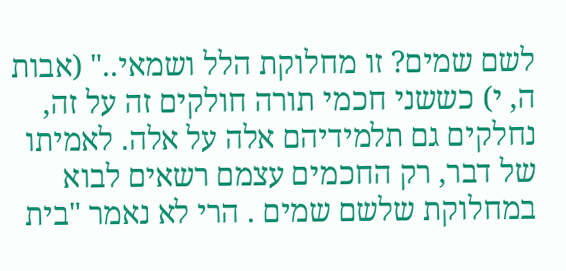לשם שמים? זו מחלוקת הלל ושמאי.." (אבות ה, י) כששני חכמי תורה חולקים זה על זה, נחלקים גם תלמידיהם אלה על אלה. לאמיתו של דבר, רק החכמים עצמם רשאים לבוא במחלוקת שלשם שמים . הרי לא נאמר "בית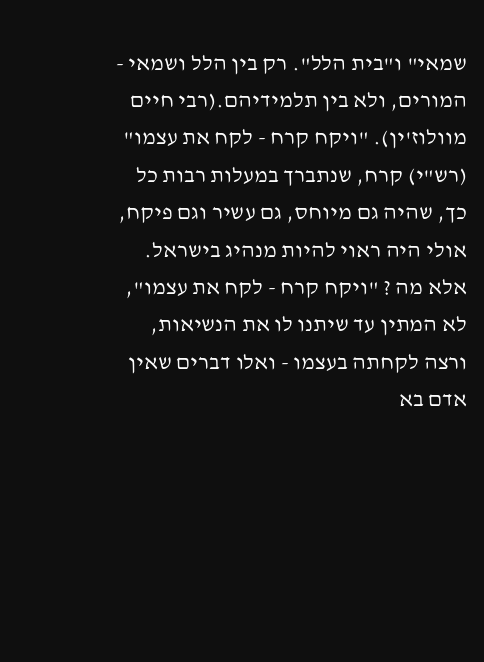שמאי" ו"בית הלל". רק בין הלל ושמאי - המורים, ולא בין תלמידיהם.(רבי חיים מוולוז'ין). "ויקח קרח - לקח את עצמו" (רש"י) קרח, שנתברך במעלות רבות כל כך, שהיה גם מיוחס, גם עשיר וגם פיקח, אולי היה ראוי להיות מנהיג בישראל. אלא מה ? "ויקח קרח - לקח את עצמו", לא המתין עד שיתנו לו את הנשיאות, ורצה לקחתה בעצמו - ואלו דברים שאין אדם בא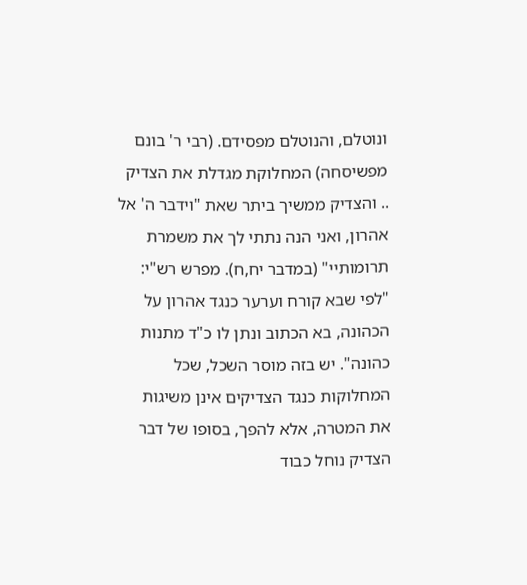ונוטלם, והנוטלם מפסידם. (רבי ר' בונם מפשיסחה) המחלוקת מגדלת את הצדיק .. והצדיק ממשיך ביתר שאת "וידבר ה' אל אהרון, ואני הנה נתתי לך את משמרת תרומותיי" (במדבר יח,ח). מפרש רש"י: "לפי שבא קורח וערער כנגד אהרון על הכהונה, בא הכתוב ונתן לו כ"ד מתנות כהונה". יש בזה מוסר השכל, שכל המחלוקות כנגד הצדיקים אינן משיגות את המטרה, אלא להפך, בסופו של דבר הצדיק נוחל כבוד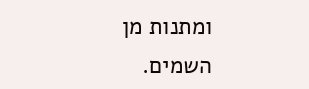ומתנות מן השמים.